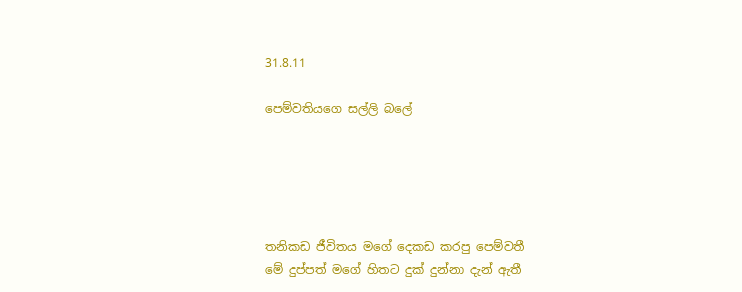31.8.11

පෙම්වතියගෙ සල්ලි බලේ





තනිකඩ ජීවිතය මගේ දෙකඩ කරපු පෙම්වතී
මේ දුප්පත් මගේ හිතට දුක් දුන්නා දැන් ඇතී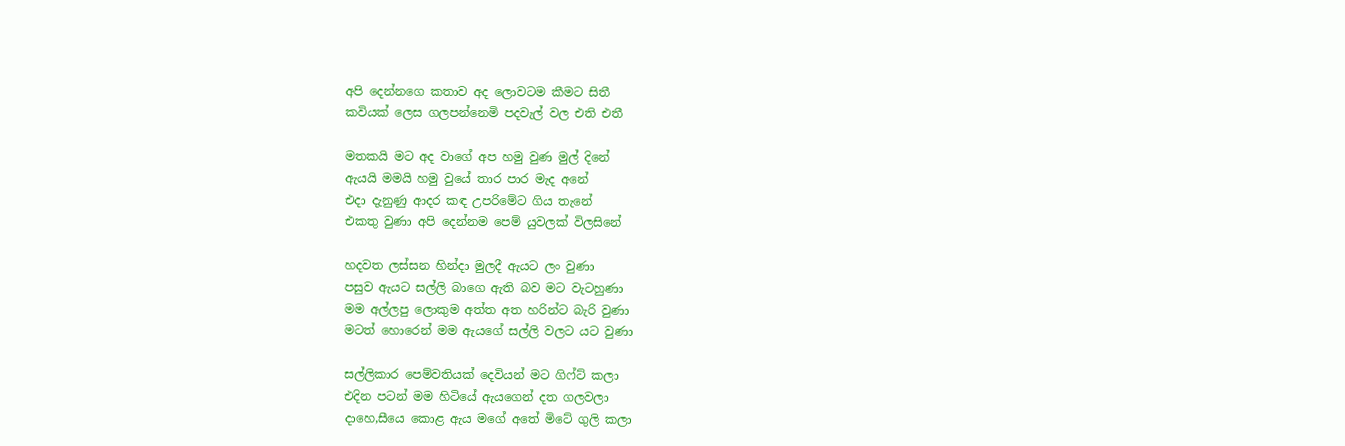අපි දෙන්නගෙ කතාව අද ලොවටම කීමට සිතී
කවියක් ලෙස ගලපන්නෙමි පදවැල් වල එති එතී

මතකයි මට අද වාගේ අප හමු වුණ මුල් දිනේ
ඇයයි මමයි හමු වුයේ තාර පාර මැද අනේ
එදා දැනුණු ආදර කඳ උපරිමේට ගිය තැනේ
එකතු වුණා අපි දෙන්නම පෙම් යුවලක් විලසිනේ

හදවත ලස්සන හින්දා මුලදී ඇයට ලං වුණා
පසුව ඇයට සල්ලි බාගෙ ඇති බව මට වැටහුණා
මම අල්ලපු ලොකුම අත්ත අත හරින්ට බැරි වුණා
මටත් හොරෙන් මම ඇයගේ සල්ලි වලට යට වුණා

සල්ලිකාර පෙම්වතියක් දෙවියන් මට ගිෆ්ට් කලා
එදින පටන් මම හිටියේ ඇයගෙන් දත ගලවලා
දාහෙ,සීයෙ කොළ ඇය මගේ අතේ මිටේ ගුලි කලා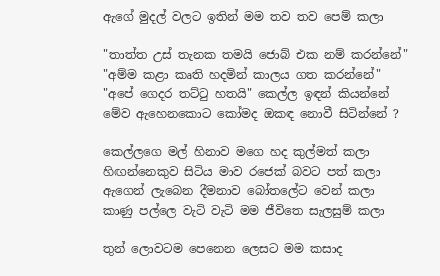ඇගේ මුදල් වලට ඉතින් මම තව තව පෙම් කලා

"තාත්ත උස් තැනක තමයි ජොබ් එක නම් කරන්නේ"
"අම්ම කළා කෘති හදමින් කාලය ගත කරන්නේ"
"අපේ ගෙදර තට්ටු හතයි" කෙල්ල ඉඳන් කියන්නේ
මේව ඇහෙනකොට කෝමද ඔකඳ නොවී සිටින්නේ ?

කෙල්ලගෙ මල් හිනාව මගෙ හද කුල්මත් කලා
හිඟන්නෙකුව සිටිය මාව රජෙක් බවට පත් කලා
ඇගෙන් ලැබෙන දීමනාව බෝතලේට වෙන් කලා
කාණු පල්ලෙ වැටි වැටි මම ජීවිතෙ සැලසුම් කලා

තුන් ලොවටම පෙනෙන ලෙසට මම කසාද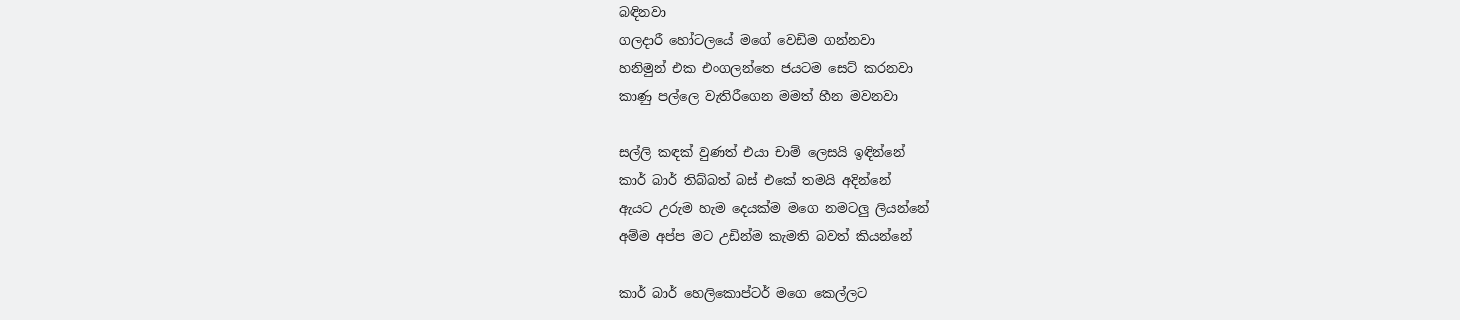බඳිනවා
ගලදාරී හෝටලයේ මගේ වෙඩිම ගන්නවා
හනිමුන් එක එංගලන්තෙ ජයටම සෙට් කරනවා
කාණු පල්ලෙ වැතිරීගෙන මමත් හීන මවනවා

සල්ලි කඳක් වුණත් එයා චාම් ලෙසයි ඉඳින්නේ
කාර් බාර් තිබ්බත් බස් එකේ තමයි අදින්නේ
ඇයට උරුම හැම දෙයක්ම මගෙ නමටලු ලියන්නේ
අම්ම අප්ප මට උඩින්ම කැමති බවත් කියන්නේ

කාර් බාර් හෙලිකොප්ටර් මගෙ කෙල්ලට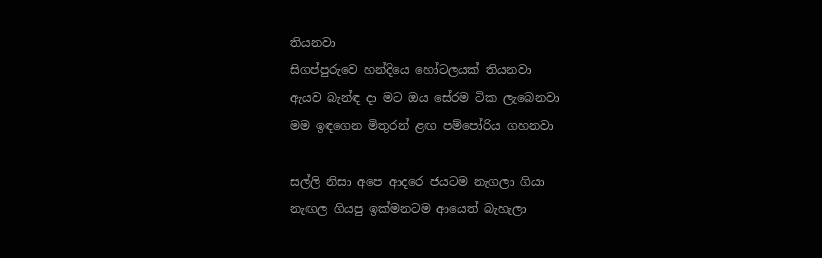තියනවා
සිගප්පුරුවෙ හන්දියෙ හෝටලයක් තියනවා
ඇයව බැන්ඳ දා මට ඔය සේරම ටික ලැබෙනවා
මම ඉඳගෙන මිතුරන් ළඟ පම්පෝරිය ගහනවා

සල්ලි නිසා අපෙ ආදරෙ ජයටම නැගලා ගියා
නැඟල ගියපු ඉක්මනටම ආයෙත් බැහැලා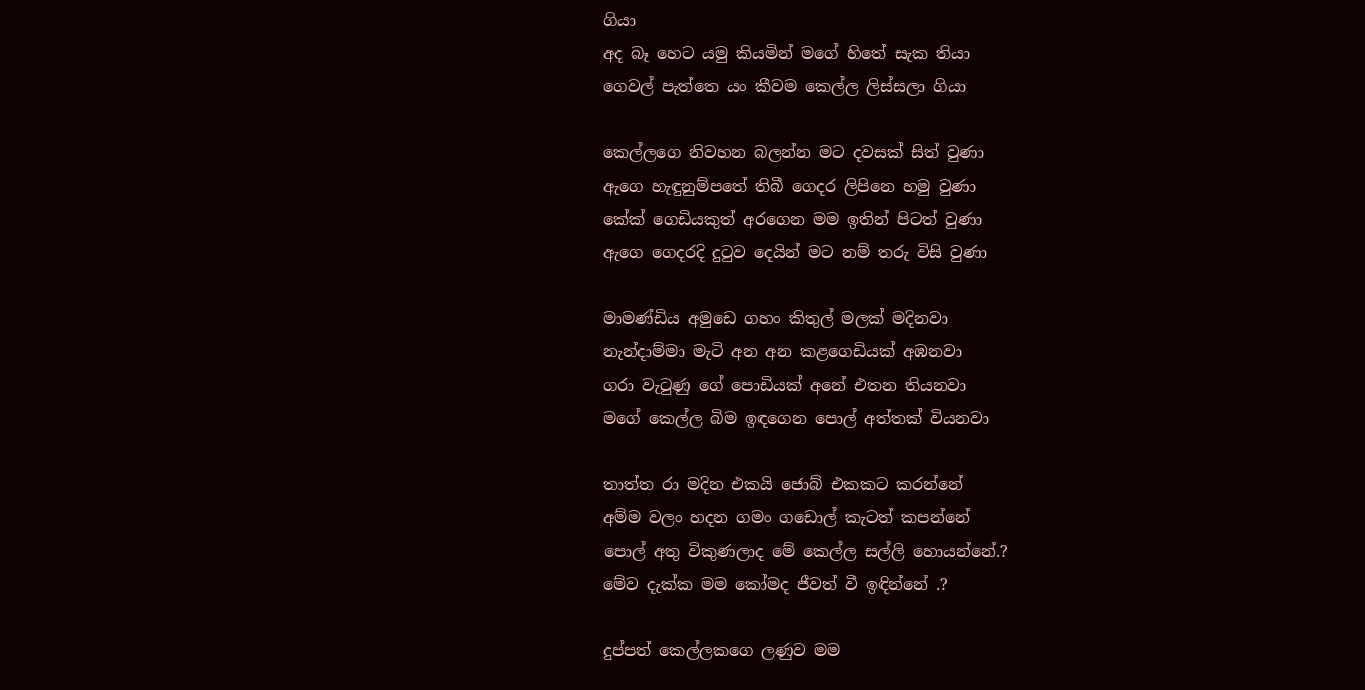ගියා
අද බෑ හෙට යමු කියමින් මගේ හිතේ සැක තියා
ගෙවල් පැත්තෙ යං කීවම කෙල්ල ලිස්සලා ගියා

කෙල්ලගෙ නිවහන බලන්න මට දවසක් සිත් වුණා
ඇගෙ හැඳුනුම්පතේ තිබී ගෙදර ලිපිනෙ හමු වුණා
කේක් ගෙඩියකුත් අරගෙන මම ඉතින් පිටත් වුණා
ඇගෙ ගෙදරදි දුටුව දෙයින් මට නම් තරු විසි වුණා

මාමණ්ඩිය අමුඩෙ ගහං කිතුල් මලක් මදිනවා
නැන්දාම්මා මැටි අන අන කළගෙඩියක් අඹනවා
ගරා වැටුණු ගේ පොඩියක් අනේ එතන තියනවා
මගේ කෙල්ල බිම ඉඳගෙන පොල් අත්තක් වියනවා

තාත්ත රා මදින එකයි ජොබ් එකකට කරන්නේ
අම්ම වලං හදන ගමං ගඩොල් කැටත් කපන්නේ
පොල් අතු විකුණලාද මේ කෙල්ල සල්ලි හොයන්නේ.?
මේව දැක්ක මම කෝමද ජීවත් වී ඉඳින්නේ .?

දුප්පත් කෙල්ලකගෙ ලණුව මම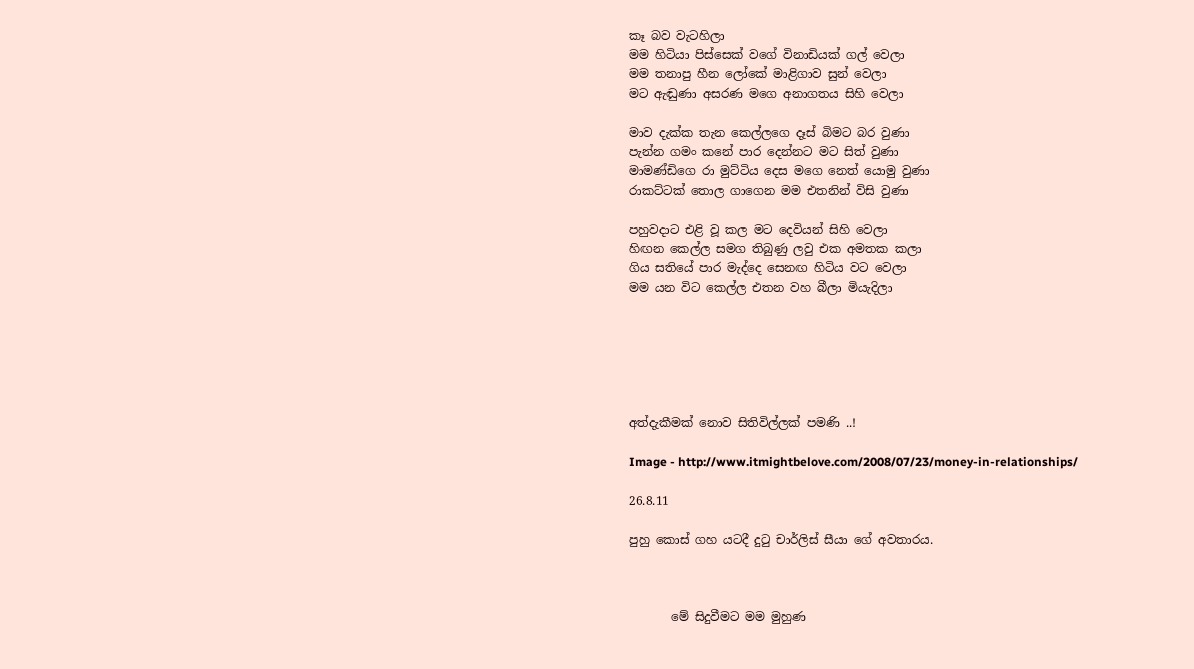කෑ බව වැටහිලා
මම හිටියා පිස්සෙක් වගේ විනාඩියක් ගල් වෙලා
මම තනාපු හීන ලෝකේ මාළිගාව සුන් වෙලා
මට ඇඬුණා අසරණ මගෙ අනාගතය සිහි වෙලා

මාව දැක්ක තැන කෙල්ලගෙ දෑස් බිමට බර වුණා
පැන්න ගමං කනේ පාර දෙන්නට මට සිත් වුණා
මාමණ්ඩිගෙ රා මුට්ටිය දෙස මගෙ නෙත් යොමු වුණා
රාකට්ටක් තොල ගාගෙන මම එතනින් විසි වුණා

පහුවදාට එළි වූ කල මට දෙවියන් සිහි වෙලා
හිඟන කෙල්ල සමග තිබුණු ලවු එක අමතක කලා
ගිය සතියේ පාර මැද්දෙ සෙනඟ හිටිය වට වෙලා
මම යන විට කෙල්ල එතන වහ බීලා මියැදිලා






අත්දැකීමක් නොව සිතිවිල්ලක් පමණි ..!

Image - http://www.itmightbelove.com/2008/07/23/money-in-relationships/

26.8.11

පුහු කොස් ගහ යටදී දුටු චාර්ලිස් සීයා ගේ අවතාරය.



       මේ සිදුවීමට මම මුහුණ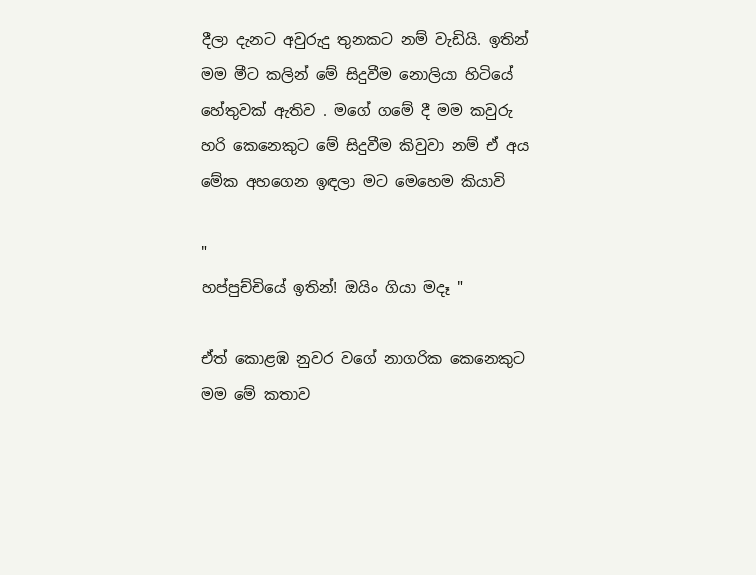දීලා දැනට අවුරුදු තුනකට නම් වැඩියි. ඉතින් මම මීට කලින් මේ සිදුවීම නොලියා හිටියේ හේතුවක් ඇතිව . මගේ ගමේ දී මම කවුරු හරි කෙනෙකුට මේ සිදුවීම කිවුවා නම් ඒ අය මේක අහගෙන ඉඳලා මට මෙහෙම කියාවි

"
හප්පුච්චියේ ඉතින්! ඔයිං ගියා මදෑ "

ඒත් කොළඹ නුවර වගේ නාගරික කෙනෙකුට මම මේ කතාව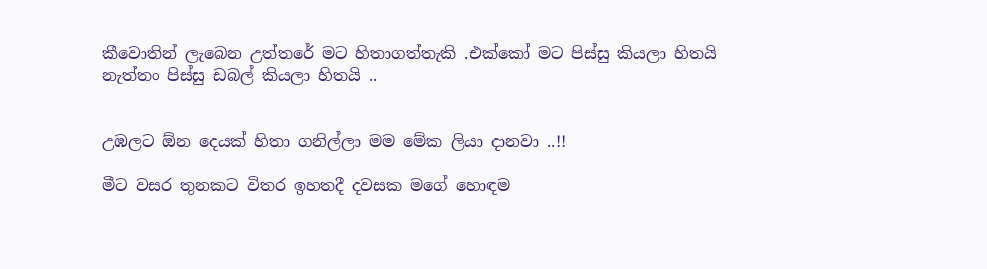කීවොතින් ලැබෙන උත්තරේ මට හිතාගත්තැකි .එක්කෝ මට පිස්සු කියලා හිතයි නැත්තං පිස්සු ඩබල් කියලා හිතයි ..


උඹලට ඕන දෙයක් හිතා ගනිල්ලා මම මේක ලියා දානවා ..!!

මීට වසර තුනකට විතර ඉහතදී දවසක මගේ හොඳම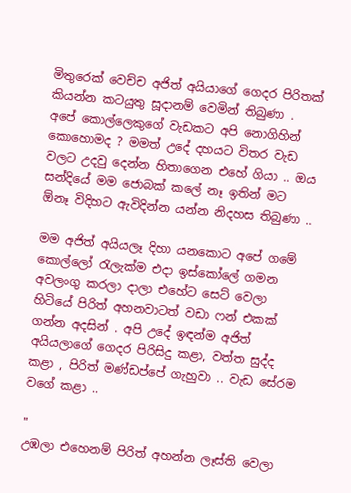මිතුරෙක් වෙච්ච අජිත් අයියාගේ ගෙදර පිරිතක් කියන්න කටයුතු සූදානම් වෙමින් තිබුණා . අපේ කොල්ලෙකුගේ වැඩකට අපි නොගිහින් කොහොමද ? මමත් උදේ දහයට විතර වැඩ වලට උදවු දෙන්න හිතාගෙන එහේ ගියා .. ඔය සන්දියේ මම ජොබක් කලේ නෑ ඉතින් මට ඕනෑ විදිහට ඇවිදින්න යන්න නිදහස තිබුණා ..

මම අජිත් අයියලෑ දිහා යනකොට අපේ ගමේ කොල්ලෝ රැලැක්ම එදා ඉස්කෝලේ ගමන අවලංගු කරලා දාලා එහේට සෙට් වෙලා හිටියේ පිරිත් අහනවාටත් වඩා ෆන් එකක් ගන්න අදසින් . අපි උදේ ඉඳන්ම අජිත් අයියලාගේ ගෙදර පිරිසිදු කළා, වත්ත සුද්ද කළා , පිරිත් මණ්ඩප්පේ ගැහුවා .. වැඩ සේරම වගේ කළා ..

"
උඹලා එහෙනම් පිරිත් අහන්න ලෑස්ති වෙලා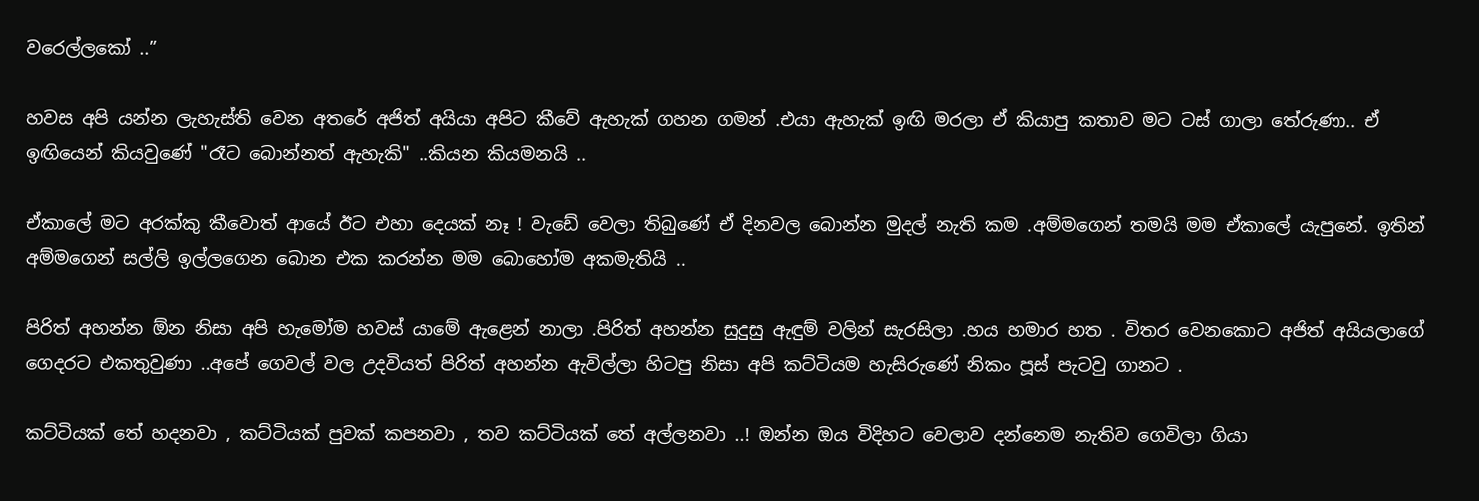වරෙල්ලකෝ ..”

හවස අපි යන්න ලැහැස්ති වෙන අතරේ අජිත් අයියා අපිට කීවේ ඇහැක් ගහන ගමන් .එයා ඇහැක් ඉඟි මරලා ඒ කියාපු කතාව මට ටස් ගාලා තේරුණා.. ඒ ඉඟියෙන් කියවුණේ "රෑට බොන්නත් ඇහැකි" ..කියන කියමනයි ..

ඒකාලේ මට අරක්කු කීවොත් ආයේ ඊට එහා දෙයක් නෑ ! වැඩේ වෙලා තිබුණේ ඒ දිනවල බොන්න මුදල් නැති කම .අම්මගෙන් තමයි මම ඒකාලේ යැපුනේ. ඉතින් අම්මගෙන් සල්ලි ඉල්ලගෙන බොන එක කරන්න මම බොහෝම අකමැතියි ..

පිරිත් අහන්න ඕන නිසා අපි හැමෝම හවස් යාමේ ඇළෙන් නාලා .පිරිත් අහන්න සුදුසු ඇඳුම් වලින් සැරසිලා .හය හමාර හත . විතර වෙනකොට අජිත් අයියලාගේ ගෙදරට එකතුවුණා ..අපේ ගෙවල් වල උදවියත් පිරිත් අහන්න ඇවිල්ලා හිටපු නිසා අපි කට්ටියම හැසිරුණේ නිකං පූස් පැටවු ගානට .

කට්ටියක් තේ හදනවා , කට්ටියක් පුවක් කපනවා , තව කට්ටියක් තේ අල්ලනවා ..! ඔන්න ඔය විදිහට වෙලාව දන්නෙම නැතිව ගෙවිලා ගියා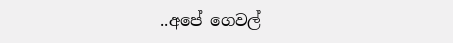..අපේ ගෙවල්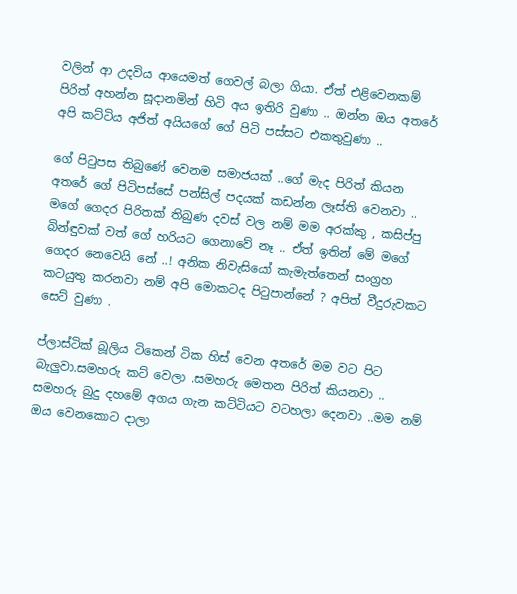වලින් ආ උදවිය ආයෙමත් ගෙවල් බලා ගියා. ඒත් එළිවෙනකම් පිරිත් අහන්න සූදානමින් හිටි අය ඉතිරි වුණා .. ඔන්න ඔය අතරේ අපි කට්ටිය අජිත් අයියගේ ගේ පිටි පස්සට එකතුවුණා ..

ගේ පිටුපස තිබුණේ වෙනම සමාජයක් ..ගේ මැද පිරිත් කියන අතරේ ගේ පිටිපස්සේ පන්සිල් පදයක් කඩන්න ලෑස්ති වෙනවා .. මගේ ගෙදර පිරිතක් තිබුණ දවස් වල නම් මම අරක්කු , කසිප්පු බින්ඳුවක් වත් ගේ හරියට ගෙනාවේ නෑ .. ඒත් ඉතින් මේ මගේ ගෙදර නෙවෙයි නේ ..! අනික නිවැසියෝ කැමැත්තෙන් සංග්‍රහ කටයුතු කරනවා නම් අපි මොකටද පිටුපාන්නේ ? අපිත් වීදුරුවකට සෙට් වුණා .

ප්ලාස්ටික් බූලිය ටිකෙන් ටික හිස් වෙන අතරේ මම වට පිට බැලුවා.සමහරු කට් වෙලා .සමහරු මෙතන පිරිත් කියනවා .. සමහරු බුදු දහමේ අගය ගැන කට්ටියට වටහලා දෙනවා ..මම නම් ඔය වෙනකොට දාලා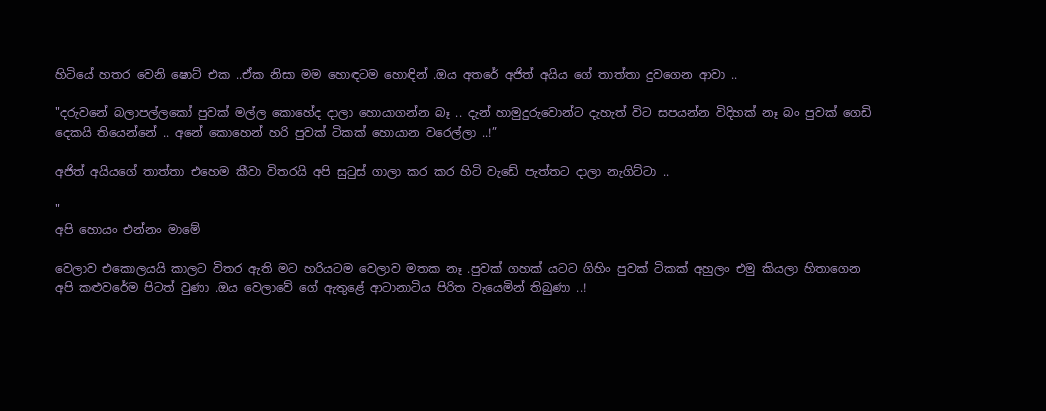හිටියේ හතර වෙනි ෂොට් එක ..ඒක නිසා මම හොඳටම හොඳින් .ඔය අතරේ අජිත් අයිය ගේ තාත්තා දුවගෙන ආවා ..

"දරුවනේ බලාපල්ලකෝ පුවක් මල්ල කොහේද දාලා හොයාගන්න බෑ .. දැන් හාමුදුරුවොන්ට දැහැත් විට සපයන්න විදිහක් නෑ බං පුවක් ගෙඩි දෙකයි තියෙන්නේ .. අනේ කොහෙන් හරි පුවක් ටිකක් හොයාන වරෙල්ලා ..!”

අජිත් අයියගේ තාත්තා එහෙම කීවා විතරයි අපි සුටුස් ගාලා කර කර හිටි වැඩේ පැත්තට දාලා නැගිට්ටා ..

"
අපි හොයං එන්නං මාමේ

වෙලාව එකොලයයි කාලට විතර ඇති මට හරියටම වෙලාව මතක නෑ .පුවක් ගහක් යටට ගිහිං පුවක් ටිකක් අහුලං එමු කියලා හිතාගෙන අපි කළුවරේම පිටත් වුණා .ඔය වෙලාවේ ගේ ඇතුළේ ආටානාටිය පිරිත වැයෙමින් තිබුණා ..!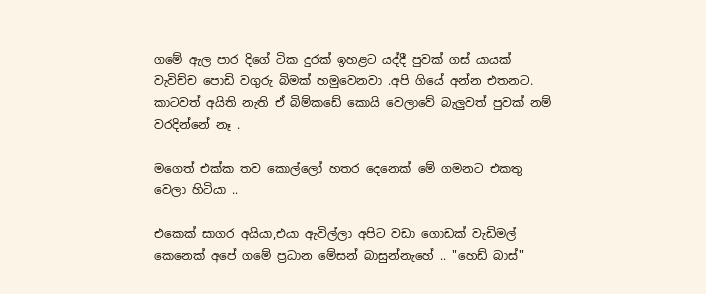ගමේ ඇල පාර දිගේ ටික දුරක් ඉහළට යද්දී පුවක් ගස් යායක් වැවිච්ච පොඩි වගුරු බිමක් හමුවෙනවා .අපි ගියේ අන්න එතනට. කාටවත් අයිති නැති ඒ බිම්කඩේ කොයි වෙලාවේ බැලුවත් පුවක් නම් වරදින්නේ නෑ .

මගෙත් එක්ක තව කොල්ලෝ හතර දෙනෙක් මේ ගමනට එකතු වෙලා හිටියා ..

එකෙක් සාගර අයියා,එයා ඇවිල්ලා අපිට වඩා ගොඩක් වැඩිමල් කෙනෙක් අපේ ගමේ ප්‍රධාන මේසන් බාසුන්නැහේ .. "හෙඩ් බාස්"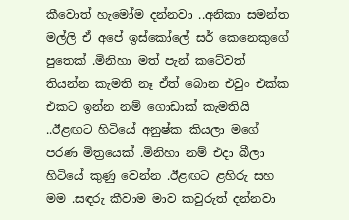කීවොත් හැමෝම දන්නවා ..අනිකා සමන්ත මල්ලි ඒ අපේ ඉස්කෝලේ සර් කෙනෙකුගේ පුතෙක් .මිනිහා මත් පැන් කටේවත් තියන්න කැමති නෑ ඒත් බොන එවුං එක්ක එකට ඉන්න නම් ගොඩාක් කැමතියි ..ඊළඟට හිටියේ අනුෂ්ක කියලා මගේ පරණ මිත්‍රයෙක් .මිනිහා නම් එදා බීලා හිටියේ කුණු වෙන්න .ඊළඟට ළහිරු සහ මම .සඳරු කීවාම මාව කවුරුත් දන්නවා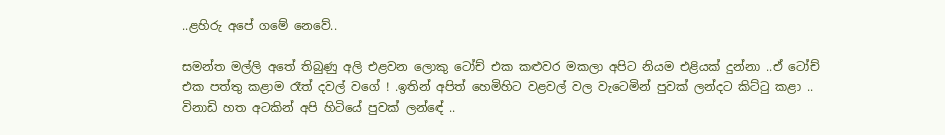..ළහිරු අපේ ගමේ නෙවේ..

සමන්ත මල්ලි අතේ තිබුණු අලි එළවන ලොකු ටෝච් එක කළුවර මකලා අපිට නියම එළියක් දුන්නා ..ඒ ටෝච් එක පත්තු කළාම රෑත් දවල් වගේ ! .ඉතින් අපිත් හෙමිහිට වළවල් වල වැටෙමින් පුවක් ලන්දට කිට්ටු කළා .. විනාඩි හත අටකින් අපි හිටියේ පුවක් ලන්ඳේ ..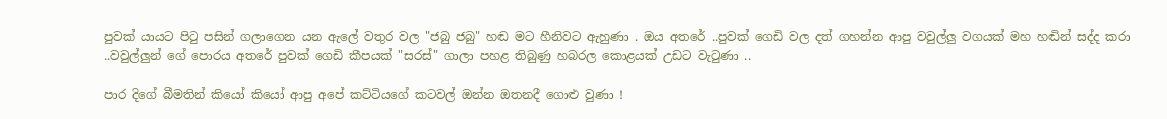පුවක් යායට පිටු පසින් ගලාගෙන යන ඇලේ වතුර වල "ජබු ජබු" හඬ මට හීනිවට ඇහුණා . ඔය අතරේ ..පුවක් ගෙඩි වල දත් ගහන්න ආපු වවුල්ලු වගයක් මහ හඬින් සද්ද කරා ..වවුල්ලුන් ගේ පොරය අතරේ පුවක් ගෙඩි කීපයක් "සරස්" ගාලා පහළ තිබුණු හබරල කොළයක් උඩට වැටුණා ..

පාර දිගේ බීමතින් කියෝ කියෝ ආපු අපේ කට්ටියගේ කටවල් ඔන්න ඔතනදී ගොළු වුණා !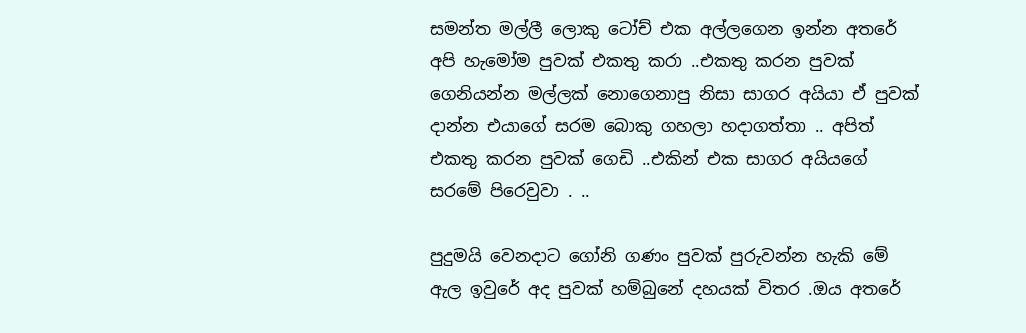සමන්ත මල්ලී ලොකු ටෝච් එක අල්ලගෙන ඉන්න අතරේ අපි හැමෝම පුවක් එකතු කරා ..එකතු කරන පුවක් ගෙනියන්න මල්ලක් නොගෙනාපු නිසා සාගර අයියා ඒ පුවක් දාන්න එයාගේ සරම බොකු ගහලා හදාගත්තා .. අපිත් එකතු කරන පුවක් ගෙඩි ..එකින් එක සාගර අයියගේ සරමේ පිරෙවුවා . ..

පුදුමයි වෙනදාට ගෝනි ගණං පුවක් පුරුවන්න හැකි මේ ඇල ඉවුරේ අද පුවක් හම්බුනේ දහයක් විතර .ඔය අතරේ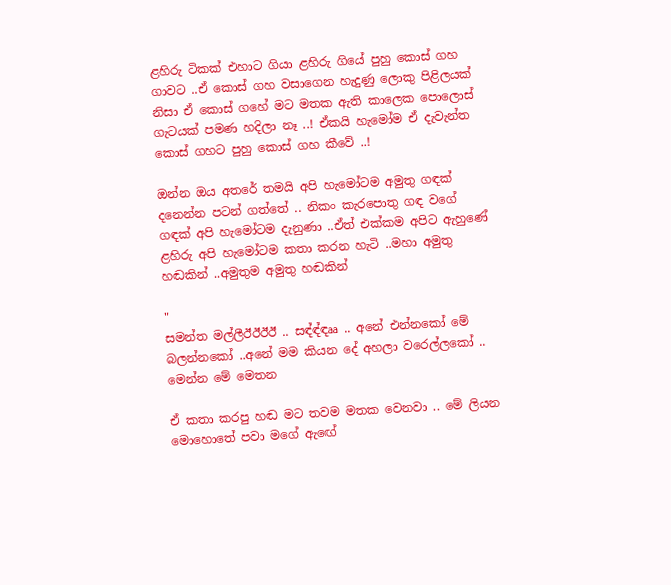ළහිරු ටිකක් එහාට ගියා ළහිරු ගියේ පුහු කොස් ගහ ගාවට ..ඒ කොස් ගහ වසාගෙන හැදුණු ලොකු පිළිලයක් නිසා ඒ කොස් ගහේ මට මතක ඇති කාලෙක පොලොස් ගැටයක් පමණ හදිලා නෑ ..! ඒකයි හැමෝම ඒ දැවැන්ත කොස් ගහට පුහු කොස් ගහ කීවේ ..!

ඔන්න ඔය අතරේ තමයි අපි හැමෝටම අමුතු ගඳක් දනෙන්න පටන් ගත්තේ .. නිකං කැරපොතු ගඳ වගේ ගඳක් අපි හැමෝටම දැනුණා ..ඒත් එක්කම අපිට ඇහුණේ ළහිරු අපි හැමෝටම කතා කරන හැටි ..මහා අමුතු හඬකින් ..අමුතුම අමුතු හඬකින්

"
සමන්ත මල්ලීඊඊඊඊ .. සඳ්ඳ්ඳෲ .. අනේ එන්නකෝ මේ බලන්නකෝ ..අනේ මම කියන දේ අහලා වරෙල්ලකෝ .. මෙන්න මේ මෙතන

ඒ කතා කරපු හඬ මට තවම මතක වෙනවා .. මේ ලියන මොහොතේ පවා මගේ ඇඟේ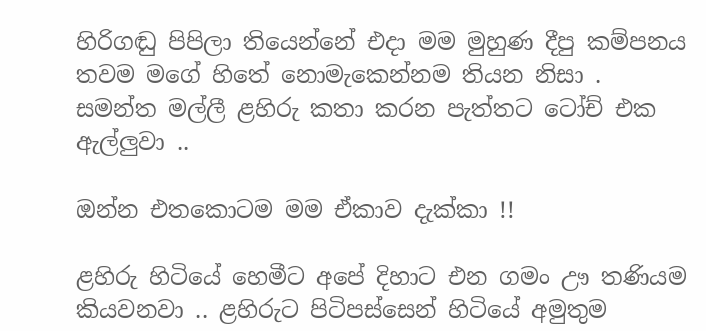හිරිගඬු පිපිලා තියෙන්නේ එදා මම මුහුණ දීපු කම්පනය තවම මගේ හිතේ නොමැකෙන්නම තියන නිසා .
සමන්ත මල්ලී ළහිරු කතා කරන පැත්තට ටෝච් එක ඇල්ලුවා ..

ඔන්න එතකොටම මම ඒකාව දැක්කා !!

ළහිරු හිටියේ හෙමීට අපේ දිහාට එන ගමං ඌ තණියම කියවනවා .. ළහිරුට පිටිපස්සෙන් හිටියේ අමුතුම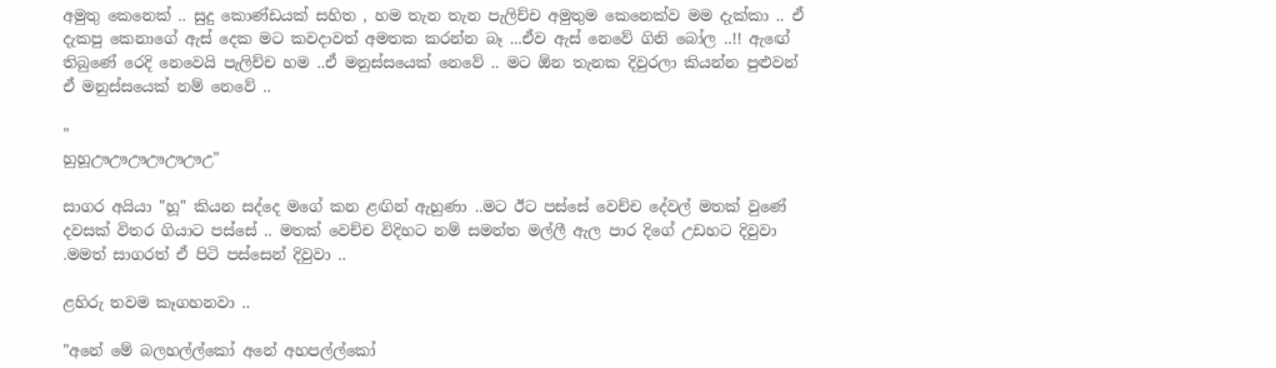අමුතු කෙනෙක් .. සුදු කොණ්ඩයක් සහිත , හම තැන තැන පැලිච්ච අමුතුම කෙනෙක්ව මම දැක්කා .. ඒ දැකපු කෙනාගේ ඇස් දෙක මට කවදාවත් අමතක කරන්න බෑ ...ඒව ඇස් නෙවේ ගිනි බෝල ..!! ඇඟේ තිබුණේ රෙදි නෙවෙයි පැලිච්ච හම ..ඒ මනුස්සයෙක් නෙවේ .. මට ඕන තැනක දිවුරලා කියන්න පුළුවන් ඒ මනුස්සයෙක් නම් නෙවේ ..

"
හුහූඌඌඌඌඌඌඋ"

සාගර අයියා "හූ" කියන සද්දෙ මගේ කන ළඟින් ඇහුණා ..මට ඊට පස්සේ වෙච්ච දේවල් මතක් වුණේ දවසක් විතර ගියාට පස්සේ .. මතක් වෙච්ච විදිහට නම් සමන්ත මල්ලී ඇල පාර දිගේ උඩහට දිවුවා .මමත් සාගරත් ඒ පිටි පස්සෙන් දිවුවා ..

ළහිරු තවම කෑගහනවා ..

"අනේ මේ බලහල්ල්කෝ අනේ අහපල්ල්කෝ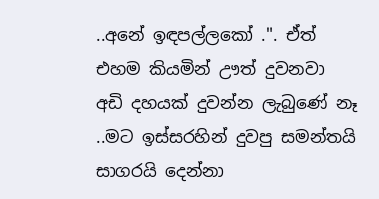..අනේ ඉඳපල්ලකෝ .". ඒත් එහම කියමින් ඌත් දුවනවා
අඩි දහයක් දුවන්න ලැබුණේ නෑ ..මට ඉස්සරහින් දුවපු සමන්තයි සාගරයි දෙන්නා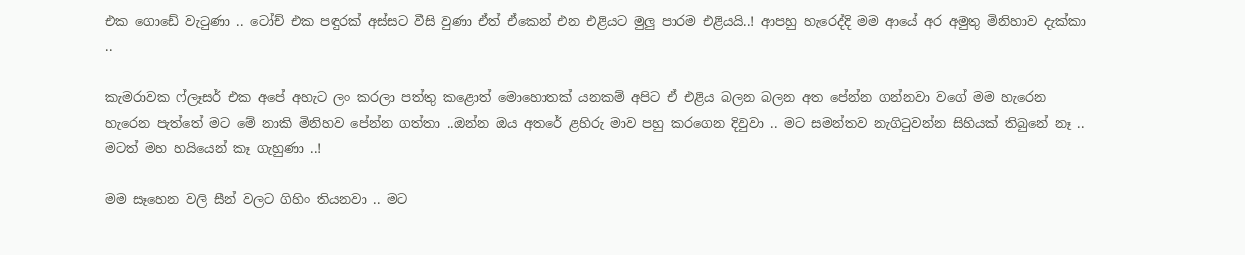එක ගොඩේ වැටුණා .. ටෝච් එක පඳුරක් අස්සට වීසි වුණා ඒත් ඒකෙන් එන එළියට මුලු පාරම එළියයි..! ආපහු හැරෙද්දි මම ආයේ අර අමුතු මිනිහාව දැක්කා ..

කැමරාවක ෆ්ලෑසර් එක අපේ අහැට ලං කරලා පත්තු කළොත් මොහොතක් යනකම් අපිට ඒ එළිය බලන බලන අත පේන්න ගන්නවා වගේ මම හැරෙන හැරෙන පැත්තේ මට මේ නාකි මිනිහව පේන්න ගත්තා ..ඔන්න ඔය අතරේ ළහිරු මාව පහු කරගෙන දිවුවා .. මට සමන්තව නැගිටුවන්න සිහියක් තිබුනේ නෑ .. මටත් මහ හයියෙන් කෑ ගැහුණා ..!

මම සෑහෙන වලි සීන් වලට ගිහිං තියනවා .. මට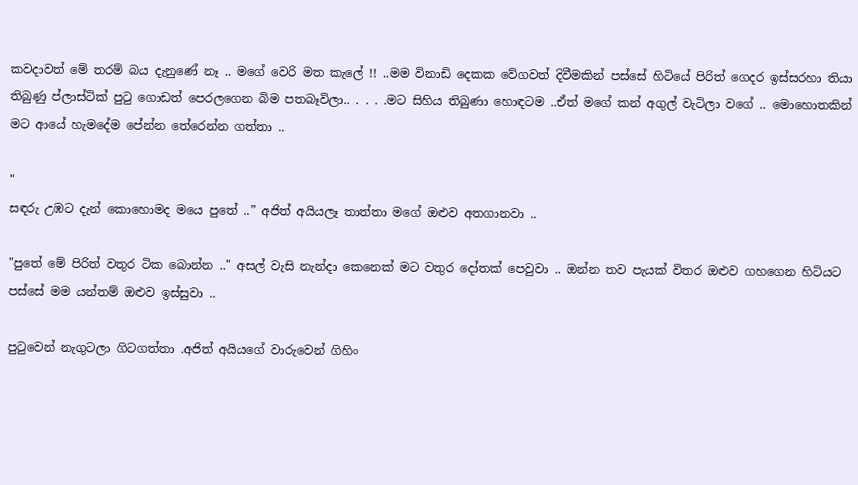කවදාවත් මේ තරම් බය දැනුණේ නෑ .. මගේ වෙරි මත කැලේ !! ..මම විනාඩි දෙකක වේගවත් දිවීමකින් පස්සේ හිටියේ පිරිත් ගෙදර ඉස්සරහා තියා තිබුණු ප්ලාස්ටික් පුටු ගොඩත් පෙරලගෙන බිම පතබෑවිලා.. . . . .මට සිහිය තිබුණා හොඳටම ..ඒත් මගේ කන් අගුල් වැටිලා වගේ .. මොහොතකින් මට ආයේ හැමදේම පේන්න තේරෙන්න ගත්තා ..

"
සඳරු උඹට දැන් කොහොමද මයෙ පුතේ ..” අජිත් අයියලෑ තාත්තා මගේ ඔළුව අතගානවා ..

"පුතේ මේ පිරිත් වතුර ටික බොන්න .." අසල් වැසි නැන්දා කෙනෙක් මට වතුර දෝතක් පෙවුවා .. ඔන්න තව පැයක් විතර ඔළුව ගහගෙන හිටියට පස්සේ මම යන්තම් ඔළුව ඉස්සුවා ..

පුටුවෙන් නැගුටලා ගිටගත්තා .අජිත් අයියගේ වාරුවෙන් ගිහිං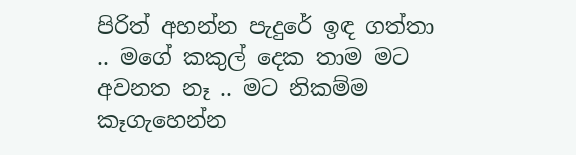පිරිත් අහන්න පැදුරේ ඉඳ ගත්තා .. මගේ කකුල් දෙක තාම මට අවනත නෑ .. මට නිකම්ම කෑගැහෙන්න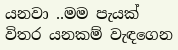යනවා ..මම පැයක් විතර යනකම් වැඳගෙන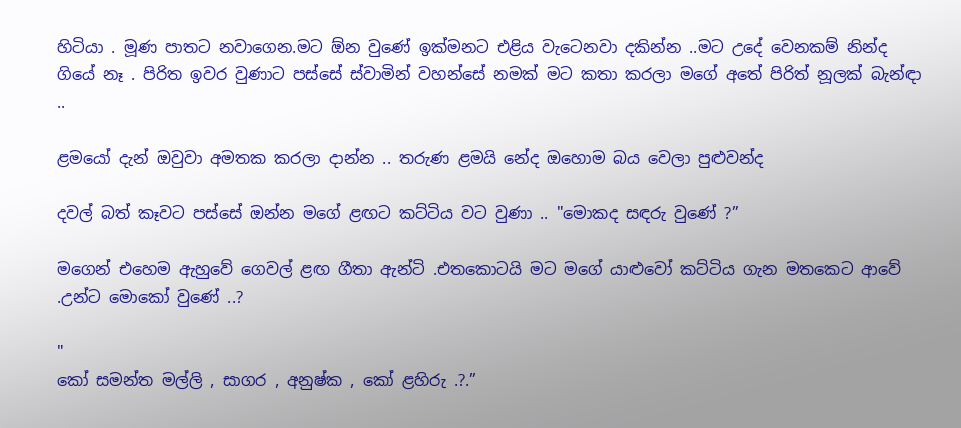හිටියා . මූණ පාතට නවාගෙන.මට ඕන වුණේ ඉක්මනට එළිය වැටෙනවා දකින්න ..මට උදේ වෙනකම් නින්ද ගියේ නෑ . පිරිත ඉවර වුණාට පස්සේ ස්වාමින් වහන්සේ නමක් මට කතා කරලා මගේ අතේ පිරිත් නූලක් බැන්ඳා ..

ළමයෝ දැන් ඔවුවා අමතක කරලා දාන්න .. තරුණ ළමයි නේද ඔහොම බය වෙලා පුළුවන්ද

දවල් බත් කෑවට පස්සේ ඔන්න මගේ ළඟට කට්ටිය වට වුණා .. "මොකද සඳරු වුණේ ?”

මගෙන් එහෙම ඇහුවේ ගෙවල් ළඟ ගීතා ඇන්ටි .එතකොටයි මට මගේ යාළුවෝ කට්ටිය ගැන මතකෙට ආවේ .උන්ට මොකෝ වුණේ ..?

"
කෝ සමන්ත මල්ලි , සාගර , අනුෂ්ක , කෝ ළහිරු .?.”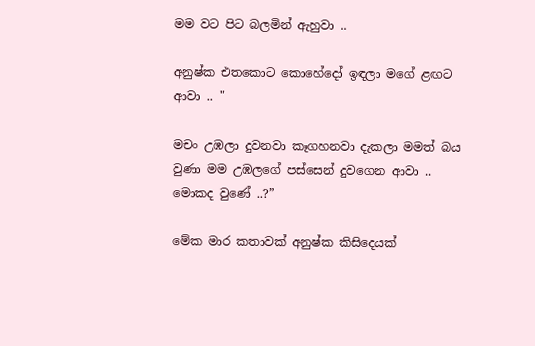මම වට පිට බලමින් ඇහුවා ..

අනුෂ්ක එතකොට කොහේදෝ ඉඳලා මගේ ළඟට ආවා .. "

මචං උඹලා දුවනවා කෑගහනවා දැකලා මමත් බය වුණා මම උඹලගේ පස්සෙන් දුවගෙන ආවා .. මොකද වුණේ ..?”

මේක මාර කතාවක් අනුෂ්ක කිසිදෙයක්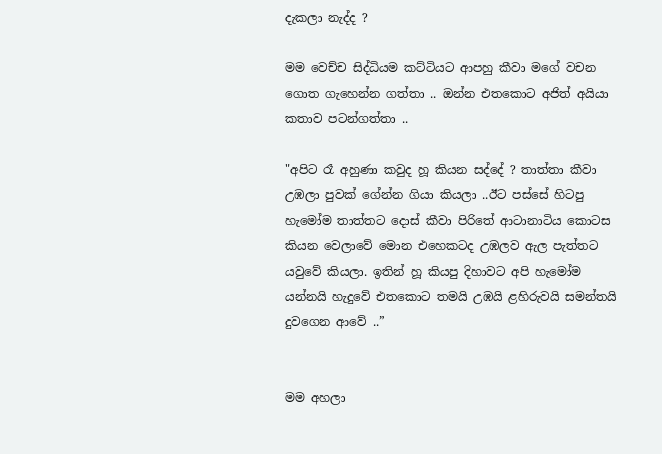දැකලා නැද්ද ?

මම වෙච්ච සිද්ධියම කට්ටියට ආපහු කීවා මගේ වචන ගොත ගැහෙන්න ගත්තා .. ඔන්න එතකොට අජිත් අයියා කතාව පටන්ගත්තා ..

"අපිට රෑ අහුණා කවුද හූ කියන සද්දේ ? තාත්තා කීවා උඹලා පුවක් ගේන්න ගියා කියලා ..ඊට පස්සේ හිටපු හැමෝම තාත්තට දොස් කීවා පිරිතේ ආටානාටිය කොටස කියන වෙලාවේ මොන එහෙකටද උඹලව ඇල පැත්තට යවුවේ කියලා. ඉතින් හූ කියපු දිහාවට අපි හැමෝම යන්නයි හැදුවේ එතකොට තමයි උඹයි ළහිරුවයි සමන්තයි දුවගෙන ආවේ ..”


මම අහලා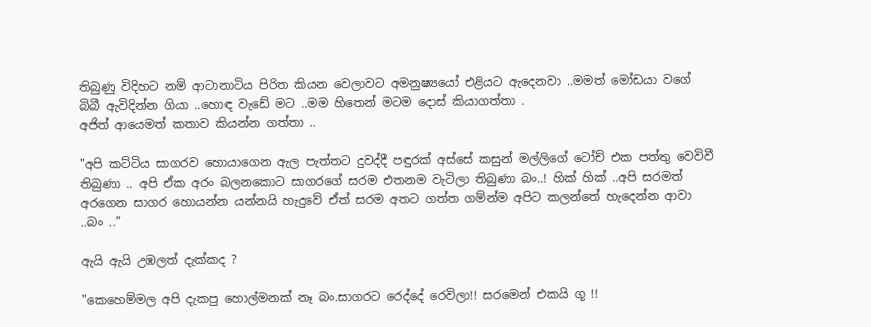තිබුණු විදිහට නම් ආටානාටිය පිරිත කියන වෙලාවට අමනුෂ්‍යයෝ එළියට ඇදෙනවා ..මමත් මෝඩයා වගේ බිබී ඇවිදින්න ගියා ..හොඳ වැඩේ මට ..මම හිතෙන් මටම දොස් කියාගත්තා .
අජිත් ආයෙමත් කතාව කියන්න ගත්තා ..

"අපි කට්ටිය සාගරව හොයාගෙන ඇල පැත්තට දුවද්දී පඳුරක් අස්සේ කසුන් මල්ලිගේ ටෝච් එක පත්තු වෙවිවී තිබුණා .. අපි ඒක අරං බලනකොට සාගරගේ සරම එතනම වැටිලා තිබුණා බං..! හික් හික් ..අපි සරමත් අරගෙන සාගර හොයන්න යන්නයි හැදුවේ ඒත් සරම අතට ගත්ත ගම්න්ම අපිට කලන්තේ හැදෙන්න ආවා ..බං ..”

ඇයි ඇයි උඹලත් දැක්කද ?

"කෙහෙම්මල අපි දැකපු හොල්මනක් නෑ බං.සාගරට රෙද්දේ රෙවිලා!! සරමෙන් එකයි ගූ !!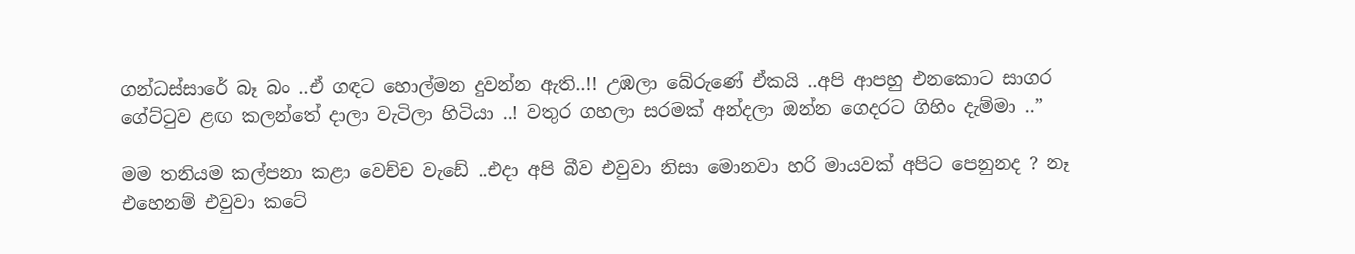ගන්ධස්සාරේ බෑ බං ..ඒ ගඳට හොල්මන දුවන්න ඇති..!! උඹලා බේරුණේ ඒකයි ..අපි ආපහු එනකොට සාගර ගේට්ටුව ළඟ කලන්තේ දාලා වැටිලා හිටියා ..! වතුර ගහලා සරමක් අන්දලා ඔන්න ගෙදරට ගිහිං දැම්මා ..”

මම තනියම කල්පනා කළා වෙච්ච වැඩේ ..එදා අපි බීව එවුවා නිසා මොනවා හරි මායවක් අපිට පෙනුනද ? නෑ එහෙනම් එවුවා කටේ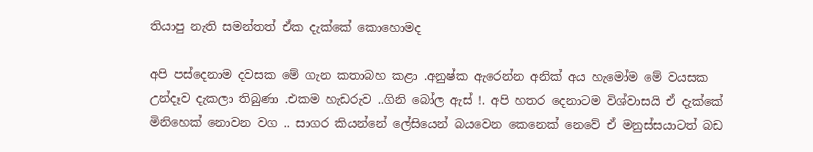තියාපු නැති සමන්තත් ඒක දැක්කේ කොහොමද

අපි පස්දෙනාම දවසක මේ ගැන කතාබහ කළා .අනුෂ්ක ඇරෙන්න අනික් අය හැමෝම මේ වයසක උන්දෑව දැකලා තිබුණා .එකම හැඩරුව ..ගිනි බෝල ඇස් !. අපි හතර දෙනාටම විශ්වාසයි ඒ දැක්කේ මිනිහෙක් නොවන වග .. සාගර කියන්නේ ලේසියෙන් බයවෙන කෙනෙක් නෙවේ ඒ මනුස්සයාටත් බඩ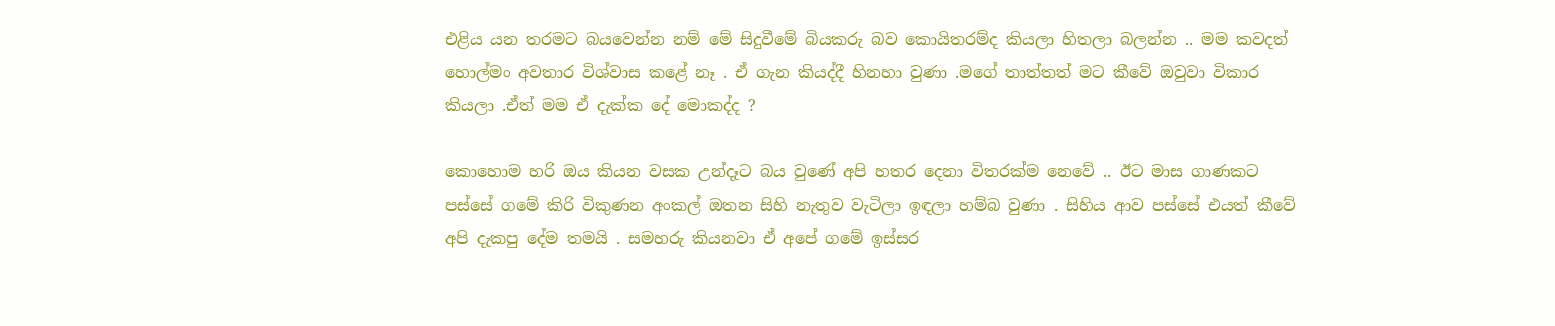එළිය යන තරමට බයවෙන්න නම් මේ සිදුවීමේ බියකරු බව කොයිතරම්ද කියලා හිතලා බලන්න .. මම කවදත් හොල්මං අවතාර විශ්වාස කළේ නෑ . ඒ ගැන කියද්දී හිනහා වුණා .මගේ තාත්තත් මට කීවේ ඔවුවා විකාර කියලා .ඒත් මම ඒ දැක්ක දේ මොකද්ද ?

කොහොම හරි ඔය කියන වසක උන්දෑට බය වුණේ අපි හතර දෙනා විතරක්ම නෙවේ .. ඊට මාස ගාණකට පස්සේ ගමේ කිරි විකුණන අංකල් ඔතන සිහි නැතුව වැටිලා ඉඳලා හම්බ වුණා . සිහිය ආව පස්සේ එයත් කීවේ අපි දැකපු දේම තමයි . සමහරු කියනවා ඒ අපේ ගමේ ඉස්සර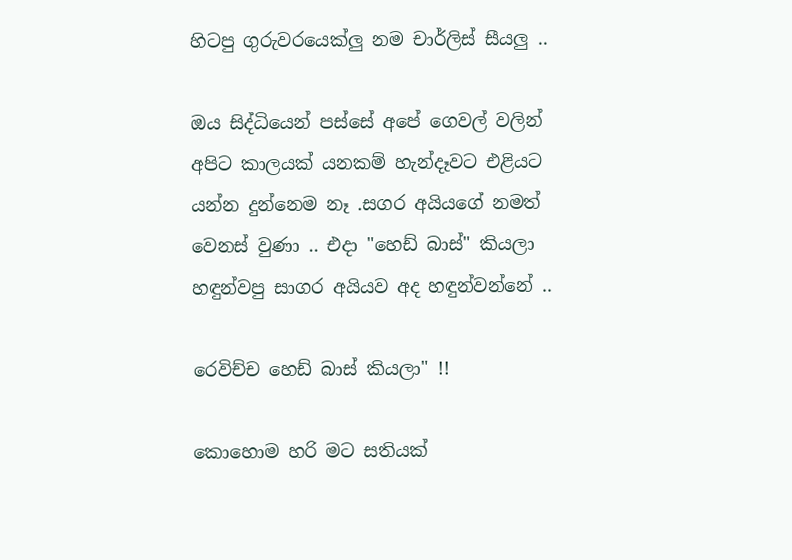හිටපු ගුරුවරයෙක්ලු නම චාර්ලිස් සීයලු ..

ඔය සිද්ධියෙන් පස්සේ අපේ ගෙවල් වලින් අපිට කාලයක් යනකම් හැන්දෑවට එළියට යන්න දුන්නෙම නෑ .සගර අයියගේ නමත් වෙනස් වුණා .. එදා "හෙඩ් බාස්" කියලා හඳුන්වපු සාගර අයියව අද හඳුන්වන්නේ ..

රෙවිච්ච හෙඩ් බාස් කියලා" !!

කොහොම හරි මට සතියක්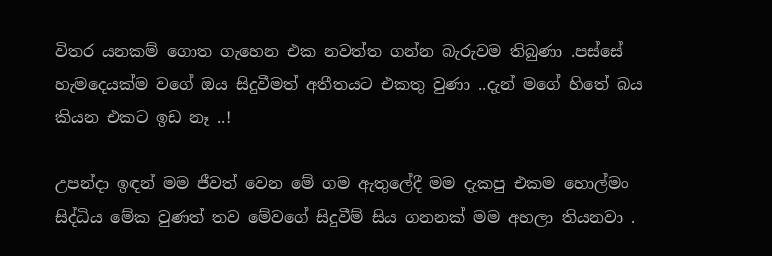විතර යනකම් ගොත ගැහෙන එක නවත්ත ගන්න බැරුවම තිබුණා .පස්සේ හැමදෙයක්ම වගේ ඔය සිදුවීමත් අතීතයට එකතු වුණා ..දැන් මගේ හිතේ බය කියන එකට ඉඩ නෑ ..!

උපන්දා ඉඳන් මම ජීවත් වෙන මේ ගම ඇතුලේදී මම දැකපු එකම හොල්මං සිද්ධිය මේක වුණත් තව මේවගේ සිදුවීම් සිය ගනනක් මම අහලා තියනවා .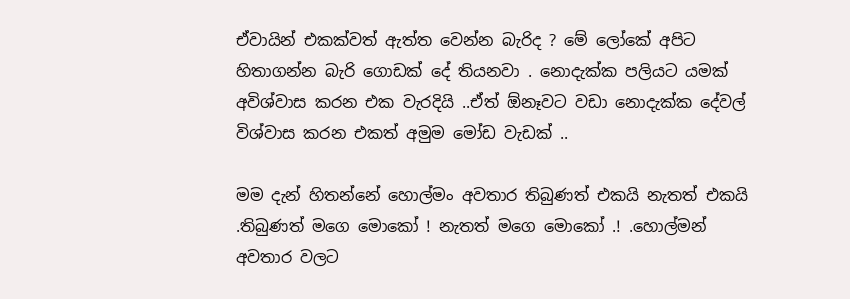ඒවායින් එකක්වත් ඇත්ත වෙන්න බැරිද ? මේ ලෝකේ අපිට හිතාගන්න බැරි ගොඩක් දේ තියනවා . නොදැක්ක පලියට යමක් අවිශ්වාස කරන එක වැරදියි ..ඒත් ඕනෑවට වඩා නොදැක්ක දේවල් විශ්වාස කරන එකත් අමුම මෝඩ වැඩක් ..

මම දැන් හිතන්නේ හොල්මං අවතාර තිබුණත් එකයි නැතත් එකයි .තිබුණත් මගෙ මොකෝ ! නැතත් මගෙ මොකෝ .! .හොල්මන් අවතාර වලට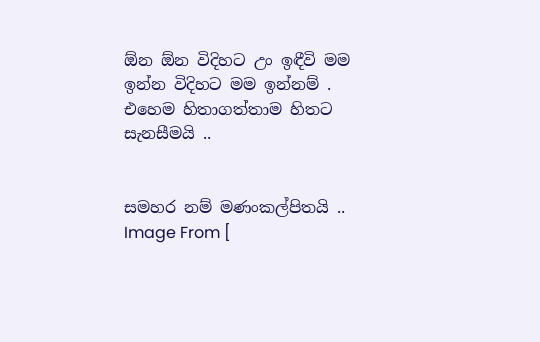ඕන ඕන විදිහට උං ඉඳීවි මම ඉන්න විදිහට මම ඉන්නම් . එහෙම හිතාගත්තාම හිතට සැනසීමයි ..


සමහර නම් මණංකල්පිතයි ..
Image From [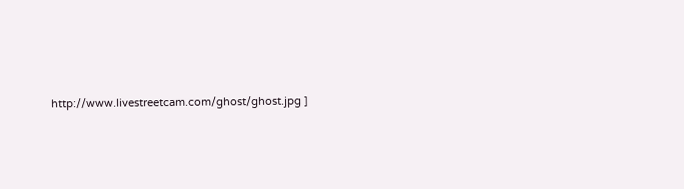http://www.livestreetcam.com/ghost/ghost.jpg ]